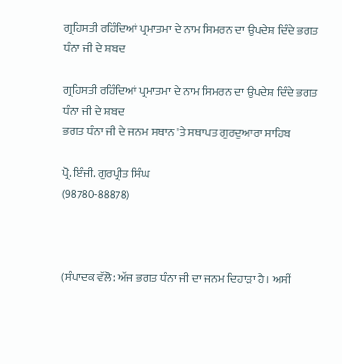ਗ੍ਰਹਿਸਤੀ ਰਹਿੰਦਿਆਂ ਪ੍ਰਮਾਤਮਾ ਦੇ ਨਾਮ ਸਿਮਰਨ ਦਾ ਉਪਦੇਸ਼ ਦਿੰਦੇ ਭਗਤ ਧੰਨਾ ਜੀ ਦੇ ਸ਼ਬਦ

ਗ੍ਰਹਿਸਤੀ ਰਹਿੰਦਿਆਂ ਪ੍ਰਮਾਤਮਾ ਦੇ ਨਾਮ ਸਿਮਰਨ ਦਾ ਉਪਦੇਸ਼ ਦਿੰਦੇ ਭਗਤ ਧੰਨਾ ਜੀ ਦੇ ਸ਼ਬਦ
ਭਗਤ ਧੰਨਾ ਜੀ ਦੇ ਜਨਮ ਸਥਾਨ 'ਤੇ ਸਥਾਪਤ ਗੁਰਦੁਆਰਾ ਸਾਹਿਬ

ਪ੍ਰੋ. ਇੰਜੀ. ਗੁਰਪ੍ਰੀਤ ਸਿੰਘ
(98780-88878)



(ਸੰਪਾਦਕ ਵੱਲੋ: ਅੱਜ ਭਗਤ ਧੰਨਾ ਜੀ ਦਾ ਜਨਮ ਦਿਹਾੜਾ ਹੈ। ਅਸੀਂ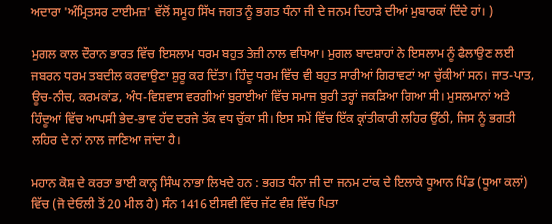ਅਦਾਰਾ 'ਅੰਮ੍ਰਿਤਸਰ ਟਾਈਮਜ਼' ਵੱਲੋਂ ਸਮੂਹ ਸਿੱਖ ਜਗਤ ਨੂੰ ਭਗਤ ਧੰਨਾ ਜੀ ਦੇ ਜਨਮ ਦਿਹਾੜੇ ਦੀਆਂ ਮੁਬਾਰਕਾਂ ਦਿੰਦੇ ਹਾਂ। )

ਮੁਗਲ ਕਾਲ ਦੌਰਾਨ ਭਾਰਤ ਵਿੱਚ ਇਸਲਾਮ ਧਰਮ ਬਹੁਤ ਤੇਜ਼ੀ ਨਾਲ ਵਧਿਆ। ਮੁਗਲ ਬਾਦਸ਼ਾਹਾਂ ਨੇ ਇਸਲਾਮ ਨੂੰ ਫੈਲਾਉਣ ਲਈ ਜਬਰਨ ਧਰਮ ਤਬਦੀਲ ਕਰਵਾਉਣਾ ਸ਼ੁਰੂ ਕਰ ਦਿੱਤਾ। ਹਿੰਦੂ ਧਰਮ ਵਿੱਚ ਵੀ ਬਹੁਤ ਸਾਰੀਆਂ ਗਿਰਾਵਟਾਂ ਆ ਚੁੱਕੀਆਂ ਸਨ। ਜਾਤ-ਪਾਤ, ਊਚ-ਨੀਚ, ਕਰਮਕਾਂਡ, ਅੰਧ-ਵਿਸ਼ਵਾਸ ਵਰਗੀਆਂ ਬੁਰਾਈਆਂ ਵਿੱਚ ਸਮਾਜ ਬੁਰੀ ਤਰ੍ਹਾਂ ਜਕੜਿਆ ਗਿਆ ਸੀ। ਮੁਸਲਮਾਨਾਂ ਅਤੇ ਹਿੰਦੂਆਂ ਵਿੱਚ ਆਪਸੀ ਭੇਦ-ਭਾਵ ਹੱਦ ਦਰਜੇ ਤੱਕ ਵਧ ਚੁੱਕਾ ਸੀ। ਇਸ ਸਮੇਂ ਵਿੱਚ ਇੱਕ ਕ੍ਰਾਂਤੀਕਾਰੀ ਲਹਿਰ ਉੱਠੀ, ਜਿਸ ਨੂੰ ਭਗਤੀ ਲਹਿਰ ਦੇ ਨਾਂ ਨਾਲ ਜਾਣਿਆ ਜਾਂਦਾ ਹੈ।

ਮਹਾਨ ਕੋਸ਼ ਦੇ ਕਰਤਾ ਭਾਈ ਕਾਨ੍ਹ ਸਿੰਘ ਨਾਭਾ ਲਿਖਦੇ ਹਨ : ਭਗਤ ਧੰਨਾ ਜੀ ਦਾ ਜਨਮ ਟਾਂਕ ਦੇ ਇਲਾਕੇ ਧੂਆਨ ਪਿੰਡ (ਧੂਆ ਕਲਾਂ) ਵਿੱਚ (ਜੋ ਦੇਓਲੀ ਤੋਂ 20 ਮੀਲ ਹੈ) ਸੰਨ 1416 ਈਸਵੀ ਵਿੱਚ ਜੱਟ ਵੰਸ਼ ਵਿੱਚ ਪਿਤਾ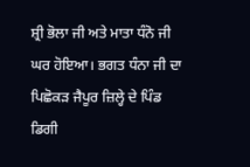ਸ਼੍ਰੀ ਭੋਲਾ ਜੀ ਅਤੇ ਮਾਤਾ ਧੰਨੋ ਜੀ ਘਰ ਹੋਇਆ। ਭਗਤ ਧੰਨਾ ਜੀ ਦਾ ਪਿਛੋਕੜ ਜੈਪੂਰ ਜ਼ਿਲ੍ਹੇ ਦੇ ਪਿੰਡ ਡਿਗੀ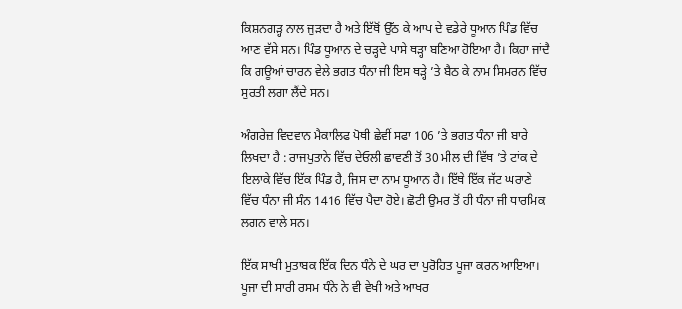ਕਿਸ਼ਨਗੜ੍ਹ ਨਾਲ ਜੁੜਦਾ ਹੈ ਅਤੇ ਇੱਥੋਂ ਉੱਠ ਕੇ ਆਪ ਦੇ ਵਡੇਰੇ ਧੂਆਨ ਪਿੰਡ ਵਿੱਚ ਆਣ ਵੱਸੇ ਸਨ। ਪਿੰਡ ਧੂਆਨ ਦੇ ਚੜ੍ਹਦੇ ਪਾਸੇ ਥੜ੍ਹਾ ਬਣਿਆ ਹੋਇਆ ਹੈ। ਕਿਹਾ ਜਾਂਦੈ ਕਿ ਗਊਆਂ ਚਾਰਨ ਵੇਲੇ ਭਗਤ ਧੰਨਾ ਜੀ ਇਸ ਥੜ੍ਹੇ ’ਤੇ ਬੈਠ ਕੇ ਨਾਮ ਸਿਮਰਨ ਵਿੱਚ ਸੁਰਤੀ ਲਗਾ ਲੈਂਦੇ ਸਨ।

ਅੰਗਰੇਜ਼ ਵਿਦਵਾਨ ਮੈਕਾਲਿਫ ਪੋਥੀ ਛੇਵੀਂ ਸਫਾ 106 ’ਤੇ ਭਗਤ ਧੰਨਾ ਜੀ ਬਾਰੇ ਲਿਖਦਾ ਹੈ : ਰਾਜਪੁਤਾਨੇ ਵਿੱਚ ਦੇਓਲੀ ਛਾਵਣੀ ਤੋਂ 30 ਮੀਲ ਦੀ ਵਿੱਥ ’ਤੇ ਟਾਂਕ ਦੇ ਇਲਾਕੇ ਵਿੱਚ ਇੱਕ ਪਿੰਡ ਹੈ, ਜਿਸ ਦਾ ਨਾਮ ਧੂਆਨ ਹੈ। ਇੱਥੇ ਇੱਕ ਜੱਟ ਘਰਾਣੇ ਵਿੱਚ ਧੰਨਾ ਜੀ ਸੰਨ 1416 ਵਿੱਚ ਪੈਦਾ ਹੋਏ। ਛੋਟੀ ਉਮਰ ਤੋਂ ਹੀ ਧੰਨਾ ਜੀ ਧਾਰਮਿਕ ਲਗਨ ਵਾਲੇ ਸਨ।

ਇੱਕ ਸਾਖੀ ਮੁਤਾਬਕ ਇੱਕ ਦਿਨ ਧੰਨੇ ਦੇ ਘਰ ਦਾ ਪੁਰੋਹਿਤ ਪੂਜਾ ਕਰਨ ਆਇਆ। ਪੂਜਾ ਦੀ ਸਾਰੀ ਰਸਮ ਧੰਨੇ ਨੇ ਵੀ ਵੇਖੀ ਅਤੇ ਆਖਰ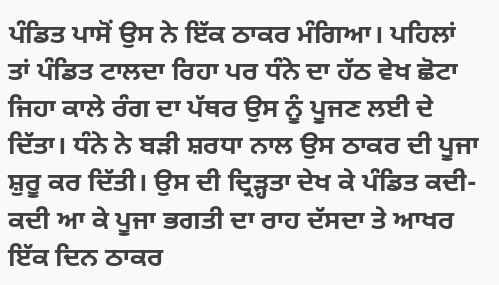ਪੰਡਿਤ ਪਾਸੋਂ ਉਸ ਨੇ ਇੱਕ ਠਾਕਰ ਮੰਗਿਆ। ਪਹਿਲਾਂ ਤਾਂ ਪੰਡਿਤ ਟਾਲਦਾ ਰਿਹਾ ਪਰ ਧੰਨੇ ਦਾ ਹੱਠ ਵੇਖ ਛੋਟਾ ਜਿਹਾ ਕਾਲੇ ਰੰਗ ਦਾ ਪੱਥਰ ਉਸ ਨੂੰ ਪੂਜਣ ਲਈ ਦੇ ਦਿੱਤਾ। ਧੰਨੇ ਨੇ ਬੜੀ ਸ਼ਰਧਾ ਨਾਲ ਉਸ ਠਾਕਰ ਦੀ ਪੂਜਾ ਸ਼ੁਰੂ ਕਰ ਦਿੱਤੀ। ਉਸ ਦੀ ਦ੍ਰਿੜ੍ਹਤਾ ਦੇਖ ਕੇ ਪੰਡਿਤ ਕਦੀ-ਕਦੀ ਆ ਕੇ ਪੂਜਾ ਭਗਤੀ ਦਾ ਰਾਹ ਦੱਸਦਾ ਤੇ ਆਖਰ ਇੱਕ ਦਿਨ ਠਾਕਰ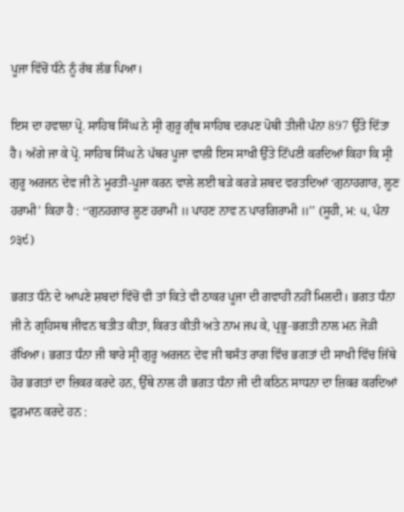ਪੂਜਾ ਵਿੱਚੋਂ ਧੰਨੇ ਨੂੰ ਰੱਬ ਲੱਭ ਪਿਆ।

ਇਸ ਦਾ ਹਵਾਲਾ ਪ੍ਰੋ. ਸਾਹਿਬ ਸਿੰਘ ਨੇ ਸ੍ਰੀ ਗੁਰੂ ਗ੍ਰੰਥ ਸਾਹਿਬ ਦਰਪਣ ਪੋਥੀ ਤੀਜੀ ਪੰਨਾ 897 ਉੱਤੇ ਦਿੱਤਾ ਹੈ। ਅੱਗੇ ਜਾ ਕੇ ਪ੍ਰੋ. ਸਾਹਿਬ ਸਿੰਘ ਨੇ ਪੱਥਰ ਪੂਜਾ ਵਾਲੀ ਇਸ ਸਾਖੀ ਉੱਤੇ ਟਿੱਪਣੀ ਕਰਦਿਆਂ ਕਿਹਾ ਕਿ ਸ੍ਰੀ ਗੁਰੂ ਅਰਜਨ ਦੇਵ ਜੀ ਨੇ ਮੂਰਤੀ-ਪੂਜਾ ਕਰਨ ਵਾਲੇ ਲਈ ਬੜੇ ਕਰੜੇ ਸ਼ਬਦ ਵਰਤਦਿਆਂ ‘ਗੁਨਾਹਗਾਰ, ਲੂਣ ਹਰਾਮੀ’ ਕਿਹਾ ਹੈ : ‘‘ਗੁਨਹਗਾਰ ਲੂਣ ਹਰਾਮੀ ॥ ਪਾਹਣ ਨਾਵ ਨ ਪਾਰਗਿਰਾਮੀ ॥’’ (ਸੂਹੀ, ਮ: ੫, ਪੰਨਾ ੭੩੯)

ਭਗਤ ਧੰਨੇ ਦੇ ਆਪਣੇ ਸ਼ਬਦਾਂ ਵਿੱਚੋਂ ਵੀ ਤਾਂ ਕਿਤੇ ਵੀ ਠਾਕਰ ਪੂਜਾ ਦੀ ਗਵਾਹੀ ਨਹੀਂ ਮਿਲਦੀ। ਭਗਤ ਧੰਨਾ ਜੀ ਨੇ ਗ੍ਰਹਿਸਥ ਜੀਵਨ ਬਤੀਤ ਕੀਤਾ, ਕਿਰਤ ਕੀਤੀ ਅਤੇ ਨਾਮ ਜਪ ਕੇ, ਪ੍ਰਭੂ-ਭਗਤੀ ਨਾਲ ਮਨ ਜੋੜੀ ਰੱਖਿਆ। ਭਗਤ ਧੰਨਾ ਜੀ ਬਾਰੇ ਸ੍ਰੀ ਗੁਰੂ ਅਰਜਨ ਦੇਵ ਜੀ ਬਸੰਤ ਰਾਗ ਵਿੱਚ ਭਗਤਾਂ ਦੀ ਸਾਖੀ ਵਿੱਚ ਜਿੱਥੇ ਹੋਰ ਭਗਤਾਂ ਦਾ ਜ਼ਿਕਰ ਕਰਦੇ ਹਨ, ਉੱਥੇ ਨਾਲ ਹੀ ਭਗਤ ਧੰਨਾ ਜੀ ਦੀ ਕਠਿਨ ਸਾਧਨਾ ਦਾ ਜ਼ਿਕਰ ਕਰਦਿਆਂ ਫ਼ੁਰਮਾਨ ਕਰਦੇ ਹਨ :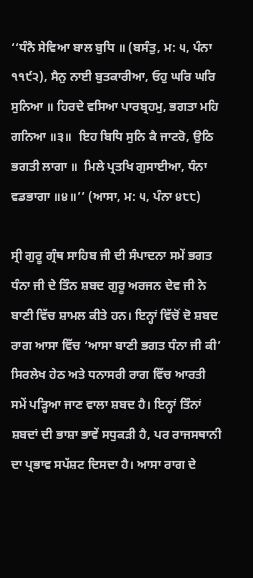‘‘ਧੰਨੈ ਸੇਵਿਆ ਬਾਲ ਬੁਧਿ ॥ (ਬਸੰਤੁ, ਮ: ੫, ਪੰਨਾ ੧੧੯੨), ਸੈਨੁ ਨਾਈ ਬੁਤਕਾਰੀਆ, ਓਹੁ ਘਰਿ ਘਰਿ ਸੁਨਿਆ ॥ ਹਿਰਦੇ ਵਸਿਆ ਪਾਰਬ੍ਰਹਮੁ, ਭਗਤਾ ਮਹਿ ਗਨਿਆ ॥੩॥  ਇਹ ਬਿਧਿ ਸੁਨਿ ਕੈ ਜਾਟਰੋ, ਉਠਿ ਭਗਤੀ ਲਾਗਾ ॥  ਮਿਲੇ ਪ੍ਰਤਖਿ ਗੁਸਾਈਆ, ਧੰਨਾ ਵਡਭਾਗਾ ॥੪॥’’ (ਆਸਾ, ਮ: ੫, ਪੰਨਾ ੪੮੮)

ਸ੍ਰੀ ਗੁਰੂ ਗ੍ਰੰਥ ਸਾਹਿਬ ਜੀ ਦੀ ਸੰਪਾਦਨਾ ਸਮੇਂ ਭਗਤ ਧੰਨਾ ਜੀ ਦੇ ਤਿੰਨ ਸ਼ਬਦ ਗੁਰੂ ਅਰਜਨ ਦੇਵ ਜੀ ਨੇ ਬਾਣੀ ਵਿੱਚ ਸ਼ਾਮਲ ਕੀਤੇ ਹਨ। ਇਨ੍ਹਾਂ ਵਿੱਚੋਂ ਦੋ ਸ਼ਬਦ ਰਾਗ ਆਸਾ ਵਿੱਚ ‘ਆਸਾ ਬਾਣੀ ਭਗਤ ਧੰਨਾ ਜੀ ਕੀ’ ਸਿਰਲੇਖ ਹੇਠ ਅਤੇ ਧਨਾਸਰੀ ਰਾਗ ਵਿੱਚ ਆਰਤੀ ਸਮੇਂ ਪੜ੍ਹਿਆ ਜਾਣ ਵਾਲਾ ਸ਼ਬਦ ਹੈ। ਇਨ੍ਹਾਂ ਤਿੰਨਾਂ ਸ਼ਬਦਾਂ ਦੀ ਭਾਸ਼ਾ ਭਾਵੇਂ ਸਧੁਕੜੀ ਹੈ, ਪਰ ਰਾਜਸਥਾਨੀ ਦਾ ਪ੍ਰਭਾਵ ਸਪੱਸ਼ਟ ਦਿਸਦਾ ਹੈ। ਆਸਾ ਰਾਗ ਦੇ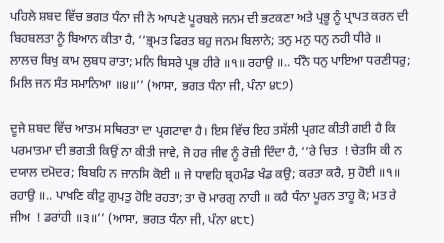ਪਹਿਲੇ ਸ਼ਬਦ ਵਿੱਚ ਭਗਤ ਧੰਨਾ ਜੀ ਨੇ ਆਪਣੇ ਪੂਰਬਲੇ ਜਨਮ ਦੀ ਭਟਕਣਾ ਅਤੇ ਪ੍ਰਭੂ ਨੂੰ ਪ੍ਰਾਪਤ ਕਰਨ ਦੀ ਬਿਹਬਲਤਾ ਨੂੰ ਬਿਆਨ ਕੀਤਾ ਹੈ, ‘‘ਭ੍ਰਮਤ ਫਿਰਤ ਬਹੁ ਜਨਮ ਬਿਲਾਨੇ; ਤਨੁ ਮਨੁ ਧਨੁ ਨਹੀ ਧੀਰੇ ॥  ਲਾਲਚ ਬਿਖੁ ਕਾਮ ਲੁਬਧ ਰਾਤਾ; ਮਨਿ ਬਿਸਰੇ ਪ੍ਰਭ ਹੀਰੇ ॥੧॥ ਰਹਾਉ ॥.. ਧੰਨੈ ਧਨੁ ਪਾਇਆ ਧਰਣੀਧਰੁ; ਮਿਲਿ ਜਨ ਸੰਤ ਸਮਾਨਿਆ ॥੪॥’’ (ਆਸਾ, ਭਗਤ ਧੰਨਾ ਜੀ, ਪੰਨਾ ੪੮੭)

ਦੂਜੇ ਸ਼ਬਦ ਵਿੱਚ ਆਤਮ ਸਥਿਰਤਾ ਦਾ ਪ੍ਰਗਟਾਵਾ ਹੈ। ਇਸ ਵਿੱਚ ਇਹ ਤਸੱਲੀ ਪ੍ਰਗਟ ਕੀਤੀ ਗਈ ਹੈ ਕਿ ਪਰਮਾਤਮਾ ਦੀ ਭਗਤੀ ਕਿਉਂ ਨਾ ਕੀਤੀ ਜਾਵੇ, ਜੋ ਹਰ ਜੀਵ ਨੂੰ ਰੋਜ਼ੀ ਦਿੰਦਾ ਹੈ, ‘‘ਰੇ ਚਿਤ  ! ਚੇਤਸਿ ਕੀ ਨ ਦਯਾਲ ਦਮੋਦਰ; ਬਿਬਹਿ ਨ ਜਾਨਸਿ ਕੋਈ ॥ ਜੇ ਧਾਵਹਿ ਬ੍ਰਹਮੰਡ ਖੰਡ ਕਉ; ਕਰਤਾ ਕਰੈ, ਸੁ ਹੋਈ ॥੧॥ ਰਹਾਉ ॥.. ਪਾਖਣਿ ਕੀਟੁ ਗੁਪਤੁ ਹੋਇ ਰਹਤਾ; ਤਾ ਚੋ ਮਾਰਗੁ ਨਾਹੀ ॥ ਕਹੈ ਧੰਨਾ ਪੂਰਨ ਤਾਹੂ ਕੋ; ਮਤ ਰੇ ਜੀਅ  ! ਡਰਾਂਹੀ ॥੩॥’’ (ਆਸਾ, ਭਗਤ ਧੰਨਾ ਜੀ, ਪੰਨਾ ੪੮੮)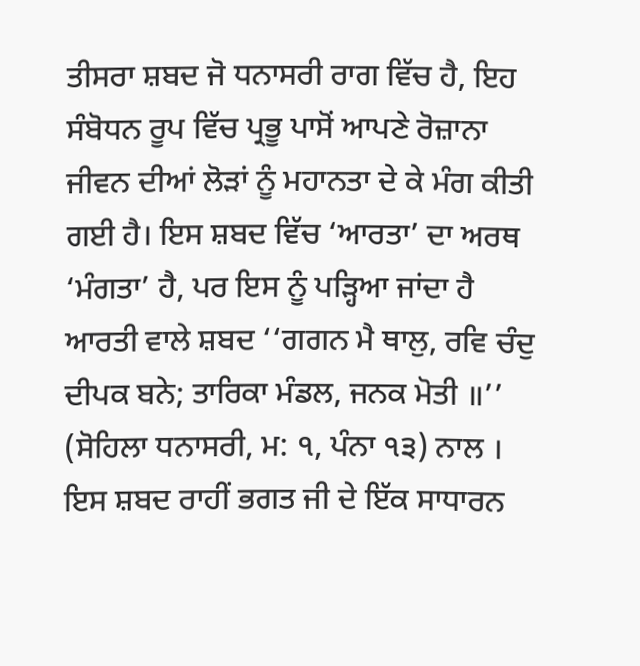ਤੀਸਰਾ ਸ਼ਬਦ ਜੋ ਧਨਾਸਰੀ ਰਾਗ ਵਿੱਚ ਹੈ, ਇਹ ਸੰਬੋਧਨ ਰੂਪ ਵਿੱਚ ਪ੍ਰਭੂ ਪਾਸੋਂ ਆਪਣੇ ਰੋਜ਼ਾਨਾ ਜੀਵਨ ਦੀਆਂ ਲੋੜਾਂ ਨੂੰ ਮਹਾਨਤਾ ਦੇ ਕੇ ਮੰਗ ਕੀਤੀ ਗਈ ਹੈ। ਇਸ ਸ਼ਬਦ ਵਿੱਚ ‘ਆਰਤਾ’ ਦਾ ਅਰਥ ‘ਮੰਗਤਾ’ ਹੈ, ਪਰ ਇਸ ਨੂੰ ਪੜ੍ਹਿਆ ਜਾਂਦਾ ਹੈ ਆਰਤੀ ਵਾਲੇ ਸ਼ਬਦ ‘‘ਗਗਨ ਮੈ ਥਾਲੁ, ਰਵਿ ਚੰਦੁ ਦੀਪਕ ਬਨੇ; ਤਾਰਿਕਾ ਮੰਡਲ, ਜਨਕ ਮੋਤੀ ॥’’ (ਸੋਹਿਲਾ ਧਨਾਸਰੀ, ਮ: ੧, ਪੰਨਾ ੧੩) ਨਾਲ । ਇਸ ਸ਼ਬਦ ਰਾਹੀਂ ਭਗਤ ਜੀ ਦੇ ਇੱਕ ਸਾਧਾਰਨ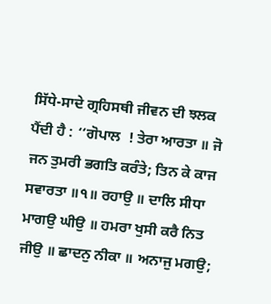ਸਿੱਧੇ-ਸਾਦੇ ਗ੍ਰਹਿਸਥੀ ਜੀਵਨ ਦੀ ਝਲਕ ਪੈਂਦੀ ਹੈ : ‘‘ਗੋਪਾਲ  ! ਤੇਰਾ ਆਰਤਾ ॥ ਜੋ ਜਨ ਤੁਮਰੀ ਭਗਤਿ ਕਰੰਤੇ; ਤਿਨ ਕੇ ਕਾਜ ਸਵਾਰਤਾ ॥੧॥ ਰਹਾਉ ॥ ਦਾਲਿ ਸੀਧਾ ਮਾਗਉ ਘੀਉ ॥ ਹਮਰਾ ਖੁਸੀ ਕਰੈ ਨਿਤ ਜੀਉ ॥ ਛਾਦਨੁ ਨੀਕਾ ॥ ਅਨਾਜੁ ਮਗਉ;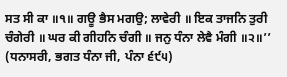ਸਤ ਸੀ ਕਾ ॥੧॥ ਗਊ ਭੈਸ ਮਗਉ; ਲਾਵੇਰੀ ॥ ਇਕ ਤਾਜਨਿ ਤੁਰੀ ਚੰਗੇਰੀ ॥ ਘਰ ਕੀ ਗੀਹਨਿ ਚੰਗੀ ॥ ਜਨੁ ਧੰਨਾ ਲੇਵੈ ਮੰਗੀ ॥੨॥’’ (ਧਨਾਸਰੀ, ਭਗਤ ਧੰਨਾ ਜੀ, ਪੰਨਾ ੬੯੫)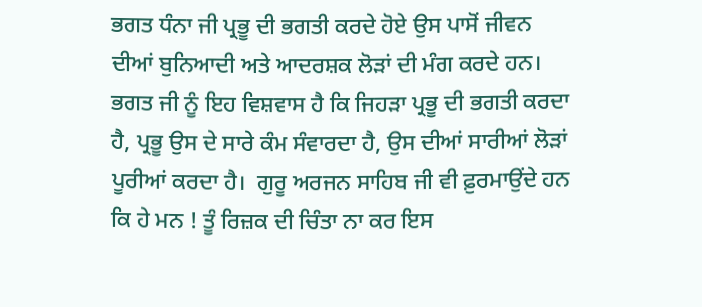ਭਗਤ ਧੰਨਾ ਜੀ ਪ੍ਰਭੂ ਦੀ ਭਗਤੀ ਕਰਦੇ ਹੋਏ ਉਸ ਪਾਸੋਂ ਜੀਵਨ ਦੀਆਂ ਬੁਨਿਆਦੀ ਅਤੇ ਆਦਰਸ਼ਕ ਲੋੜਾਂ ਦੀ ਮੰਗ ਕਰਦੇ ਹਨ। ਭਗਤ ਜੀ ਨੂੰ ਇਹ ਵਿਸ਼ਵਾਸ ਹੈ ਕਿ ਜਿਹੜਾ ਪ੍ਰਭੂ ਦੀ ਭਗਤੀ ਕਰਦਾ ਹੈ, ਪ੍ਰਭੂ ਉਸ ਦੇ ਸਾਰੇ ਕੰਮ ਸੰਵਾਰਦਾ ਹੈ, ਉਸ ਦੀਆਂ ਸਾਰੀਆਂ ਲੋੜਾਂ ਪੂਰੀਆਂ ਕਰਦਾ ਹੈ।  ਗੁਰੂ ਅਰਜਨ ਸਾਹਿਬ ਜੀ ਵੀ ਫ਼ੁਰਮਾਉਂਦੇ ਹਨ ਕਿ ਹੇ ਮਨ ! ਤੂੰ ਰਿਜ਼ਕ ਦੀ ਚਿੰਤਾ ਨਾ ਕਰ ਇਸ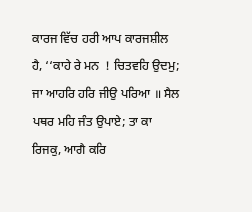ਕਾਰਜ ਵਿੱਚ ਹਰੀ ਆਪ ਕਾਰਜਸ਼ੀਲ ਹੈ, ‘‘ਕਾਹੇ ਰੇ ਮਨ  ! ਚਿਤਵਹਿ ਉਦਮੁ; ਜਾ ਆਹਰਿ ਹਰਿ ਜੀਉ ਪਰਿਆ ॥ ਸੈਲ ਪਥਰ ਮਹਿ ਜੰਤ ਉਪਾਏ; ਤਾ ਕਾ ਰਿਜਕੁ, ਆਗੈ ਕਰਿ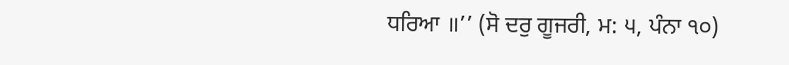ਧਰਿਆ ॥’’ (ਸੋ ਦਰੁ ਗੂਜਰੀ, ਮ: ੫, ਪੰਨਾ ੧੦)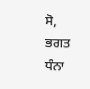ਸੋ, ਭਗਤ ਧੰਨਾ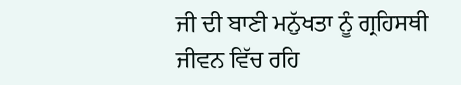ਜੀ ਦੀ ਬਾਣੀ ਮਨੁੱਖਤਾ ਨੂੰ ਗ੍ਰਹਿਸਥੀ ਜੀਵਨ ਵਿੱਚ ਰਹਿ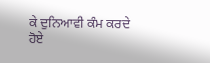ਕੇ ਦੁਨਿਆਵੀ ਕੰਮ ਕਰਦੇ ਹੋਏ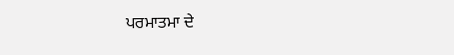ਪਰਮਾਤਮਾ ਦੇ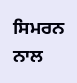ਸਿਮਰਨ ਨਾਲ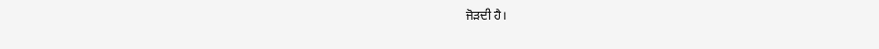ਜੋੜਦੀ ਹੈ।